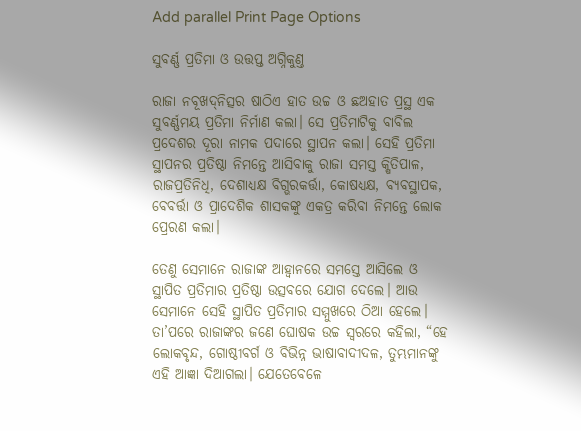Add parallel Print Page Options

ସୁବର୍ଣ୍ଣ ପ୍ରତିମା ଓ ଉତ୍ତପ୍ତ ଅଗ୍ନିକୁଣ୍ତ

ରାଜା ନବୂଖ‌ଦ୍‌ନିତ୍ସର ଷାଠିଏ ହାତ ଉଚ୍ଚ ଓ ଛଅହାତ ପ୍ରସ୍ଥ ଏକ ସୁବର୍ଣ୍ଣମୟ ପ୍ରତିମା ନିର୍ମାଣ କଲା। ସେ ପ୍ରତିମାଟିକୁ ବାବିଲ ପ୍ରଦେଶର ଦୂରା ନାମକ ପଦାରେ ସ୍ଥାପନ କଲା। ସେହି ପ୍ରତିମା ସ୍ଥାପନର ପ୍ରତିଷ୍ଠା ନିମନ୍ତେ ଆସିବାକୁ ରାଜା ସମସ୍ତ କ୍ଷିତିପାଳ, ରାଜପ୍ରତିନିଧି, ଦେଶାଧ୍ୟକ୍ଷ ବିଗ୍ଭରକର୍ତ୍ତା, କୋଷଧ୍ୟକ୍ଷ, ବ୍ୟବସ୍ଥାପକ, ବେବର୍ତ୍ତା ଓ ପ୍ରାଦେଶିକ ଶାସକଙ୍କୁ ଏକତ୍ର କରିବା ନିମନ୍ତେ ଲୋକ ପ୍ରେରଣ କଲା।

ତେଣୁ ସେମାନେ ରାଜାଙ୍କ ଆହ୍ୱାନରେ ସମସ୍ତେ ଆସିଲେ ଓ ସ୍ଥାପିତ ପ୍ରତିମାର ପ୍ରତିଷ୍ଠା ଉତ୍ସବରେ ଯୋଗ ଦେଲେ। ଆଉ ସେମାନେ ସେହି ସ୍ଥାପିତ ପ୍ରତିମାର ସମ୍ମୁଖରେ ଠିଆ ହେଲେ। ତା’ପରେ ରାଜାଙ୍କର ଜଣେ ଘୋଷକ ଉଚ୍ଚ ସ୍ୱରରେ କହିଲା, “ହେ ଲୋକବୃନ୍ଦ, ଗୋଷ୍ଠୀବର୍ଗ ଓ ବିଭିନ୍ନ ଭାଷାବାଦୀଦଳ, ତୁମ୍ଭମାନଙ୍କୁ ଏହି ଆଜ୍ଞା ଦିଆଗଲା। ଯେତେବେଳେ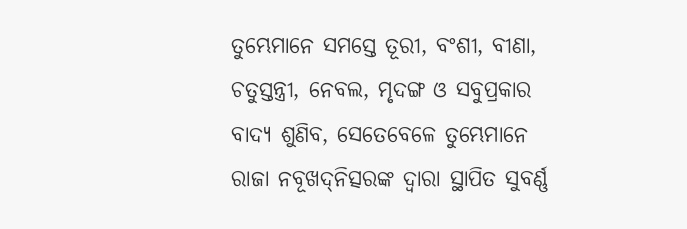ତୁମ୍ଭେମାନେ ସମସ୍ତେ ତୂରୀ, ବଂଶୀ, ବୀଣା, ଚତୁସ୍ତନ୍ତ୍ରୀ, ନେବଲ, ମୃଦଙ୍ଗ ଓ ସବୁପ୍ରକାର ବାଦ୍ୟ ଶୁଣିବ, ସେତେବେଳେ ତୁମ୍ଭେମାନେ ରାଜା ନବୂଖ‌ଦ୍‌ନିତ୍ସରଙ୍କ ଦ୍ୱାରା ସ୍ଥାପିତ ସୁବର୍ଣ୍ଣ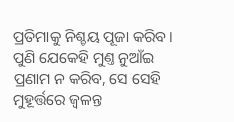ପ୍ରତିମାକୁ ନିଶ୍ଚୟ ପୂଜା କରିବ। ପୁଣି ଯେକେହି ମୁଣ୍ତ ନୁଆଁଇ ପ୍ରଣାମ ନ କରିବ, ସେ ସେହି ମୁହୂର୍ତ୍ତରେ ଜ୍ୱଳନ୍ତ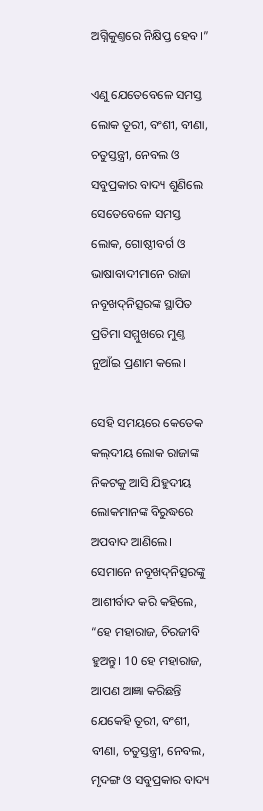ଅଗ୍ନିକୁଣ୍ତରେ ନିକ୍ଷିପ୍ତ ହେବ।”

ଏଣୁ ଯେତେବେଳେ ସମସ୍ତ ଲୋକ ତୂରୀ, ବଂଶୀ, ବୀଣା, ଚତୁସ୍ତନ୍ତ୍ରୀ, ନେବଲ ଓ ସବୁପ୍ରକାର ବାଦ୍ୟ ଶୁଣିଲେ ସେତେବେଳେ ସମସ୍ତ ଲୋକ, ଗୋଷ୍ଠୀବର୍ଗ ଓ ଭାଷାବାଦୀମାନେ ରାଜା ନବୂଖ‌ଦ୍‌ନିତ୍ସରଙ୍କ ସ୍ଥାପିତ ପ୍ରତିମା ସମ୍ମୁଖରେ ମୁଣ୍ତ ନୁଆଁଇ ପ୍ରଣାମ କଲେ।

ସେହି ସମୟରେ କେତେକ କ‌‌ଲ୍‌‌‌‌ଦୀୟ ଲୋକ ରାଜାଙ୍କ ନିକଟକୁ ଆସି ଯିହୁଦୀୟ ଲୋକମାନଙ୍କ ବିରୁଦ୍ଧରେ ଅପବାଦ ଆଣିଲେ। ସେମାନେ ନବୂଖ‌ଦ୍‌ନିତ୍ସରଙ୍କୁ ଆଶୀର୍ବାଦ କରି କହିଲେ, “ହେ ମହାରାଜ, ଚିରଜୀବି ହୁଅନ୍ତୁ। 10 ହେ ମହାରାଜ, ଆପଣ ଆଜ୍ଞା କରିଛନ୍ତି ଯେକେହି ତୂରୀ, ବଂଶୀ, ବୀଣା, ଚତୁସ୍ତନ୍ତ୍ରୀ, ନେବଲ, ମୃଦଙ୍ଗ ଓ ସବୁପ୍ରକାର ବାଦ୍ୟ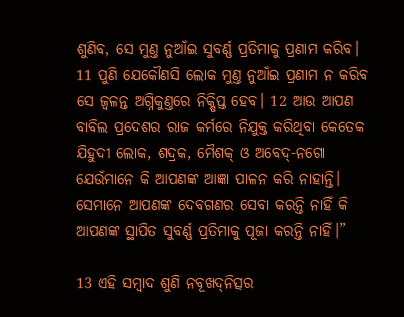ଶୁଣିବ, ସେ ମୁଣ୍ତ ନୁଆଁଇ ସୁବର୍ଣ୍ଣ ପ୍ରତିମାକୁ ପ୍ରଣାମ କରିବ। 11 ପୁଣି ଯେକୌଣସି ଲୋକ ମୁଣ୍ତ ନୁଆଁଇ ପ୍ରଣାମ ନ କରିବ ସେ ଜ୍ୱଳନ୍ତ ଅଗ୍ନିକୁଣ୍ତରେ ନିକ୍ଷିପ୍ତ ହେବ। 12 ଆଉ ଆପଣ ବାବିଲ ପ୍ରଦେଶର ରାଜ କର୍ମରେ ନିଯୁକ୍ତ କରିଥିବା କେତେକ ଯିହୁଦୀ ଲୋକ, ଶଦ୍ରକ, ମୈଶକ୍ ଓ ଅବେଦ୍-ନଗୋ ଯେଉଁମାନେ କି ଆପଣଙ୍କ ଆଜ୍ଞା ପାଳନ କରି ନାହାନ୍ତି। ସେମାନେ ଆପଣଙ୍କ ଦେବଗଣର ସେବା କରନ୍ତି ନାହିଁ କି ଆପଣଙ୍କ ସ୍ଥାପିତ ସୁବର୍ଣ୍ଣ ପ୍ରତିମାକୁ ପୂଜା କରନ୍ତି ନାହିଁ।”

13 ଏହି ସମ୍ବାଦ ଶୁଣି ନବୂଖ‌ଦ୍‌ନିତ୍ସର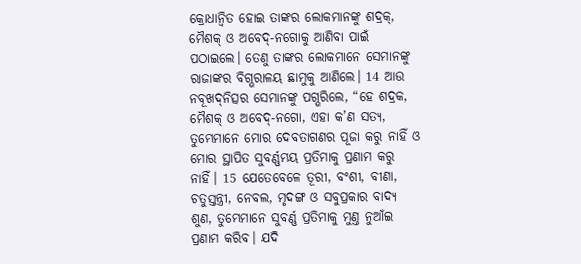କ୍ରୋଧାନ୍ୱିତ ହୋଇ ତାଙ୍କର ଲୋକମାନଙ୍କୁ ଶଦ୍ରକ୍, ମୈଶକ୍ ଓ ଅବେଦ୍-ନଗୋକୁ ଆଣିବା ପାଇଁ ପଠାଇଲେ। ତେଣୁ ତାଙ୍କର ଲୋକମାନେ ସେମାନଙ୍କୁ ରାଜାଙ୍କର ବିଗ୍ଭରାଳୟ ଛାମୁକୁ ଆଣିଲେ। 14 ଆଉ ନବୂଖ‌ଦ୍‌ନିତ୍ସର ସେମାନଙ୍କୁ ପଗ୍ଭରିଲେ, “ହେ ଶଦ୍ରକ, ମୈଶକ୍ ଓ ଅବେଦ୍-ନଗୋ, ଏହା କ’ଣ ସତ୍ୟ, ତୁମ୍ଭେମାନେ ମୋର ଦେବତାଗଣର ପୂଜା କରୁ ନାହିଁ ଓ ମୋର ସ୍ଥାପିତ ସୁବର୍ଣ୍ଣମୟ ପ୍ରତିମାକୁ ପ୍ରଣାମ କରୁ ନାହିଁ। 15 ଯେତେବେଳେ ତୂରୀ, ବଂଶୀ, ବୀଣା, ଚତୁସ୍ତନ୍ତ୍ରୀ, ନେବଲ, ମୃଦଙ୍ଗ ଓ ସବୁପ୍ରକାର ବାଦ୍ୟ ଶୁଣ, ତୁମ୍ଭେମାନେ ସୁବର୍ଣ୍ଣ ପ୍ରତିମାକୁ ମୁଣ୍ତ ନୁଆଁଇ ପ୍ରଣାମ କରିବ। ଯଦି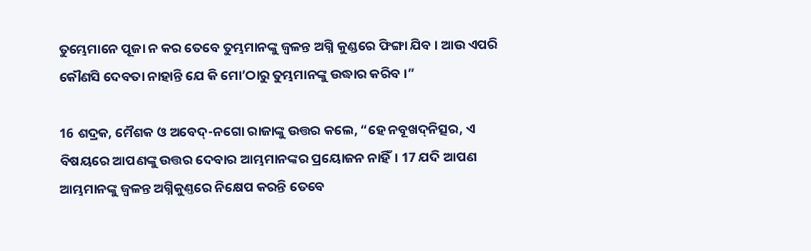ତୁମ୍ଭେମାନେ ପୂଜା ନ କର ତେବେ ତୁମ୍ଭମାନଙ୍କୁ ଜ୍ୱଳନ୍ତ ଅଗ୍ନି କୁଣ୍ଡରେ ଫିଙ୍ଗା ଯିବ। ଆଉ ଏପରି କୌଣସି ଦେବତା ନାହାନ୍ତି ଯେ କି ମୋ’ଠାରୁ ତୁମ୍ଭମାନଙ୍କୁ ଉଦ୍ଧାର କରିବ।”

16 ଶଦ୍ରକ, ମୈଶକ ଓ ଅବେଦ୍-ନଗୋ ରାଜାଙ୍କୁ ଉତ୍ତର କଲେ, “ହେ ନବୂଖ‌ଦ୍‌ନିତ୍ସର, ଏ ବିଷୟରେ ଆପଣଙ୍କୁ ଉତ୍ତର ଦେବାର ଆମ୍ଭମାନଙ୍କର ପ୍ରୟୋଜନ ନାହିଁ। 17 ଯଦି ଆପଣ ଆମ୍ଭମାନଙ୍କୁ ଜ୍ୱଳନ୍ତ ଅଗ୍ନିକୁଣ୍ତରେ ନିକ୍ଷେପ କରନ୍ତି ତେବେ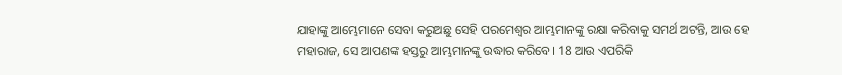ଯାହାଙ୍କୁ ଆମ୍ଭେମାନେ ସେବା କରୁଅଛୁ ସେହି ପରମେଶ୍ୱର ଆମ୍ଭମାନଙ୍କୁ ରକ୍ଷା କରିବାକୁ ସମର୍ଥ ଅଟନ୍ତି, ଆଉ ହେ ମହାରାଜ, ସେ ଆପଣଙ୍କ ହସ୍ତରୁ ଆମ୍ଭମାନଙ୍କୁ ଉଦ୍ଧାର କରିବେ। 18 ଆଉ ଏପରିକି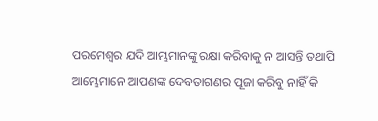ପରମେଶ୍ୱର ଯଦି ଆମ୍ଭମାନଙ୍କୁ ରକ୍ଷା କରିବାକୁ ନ ଆସନ୍ତି ତଥାପି ଆମ୍ଭେମାନେ ଆପଣଙ୍କ ଦେବତାଗଣର ପୂଜା କରିବୁ ନାହିଁ କି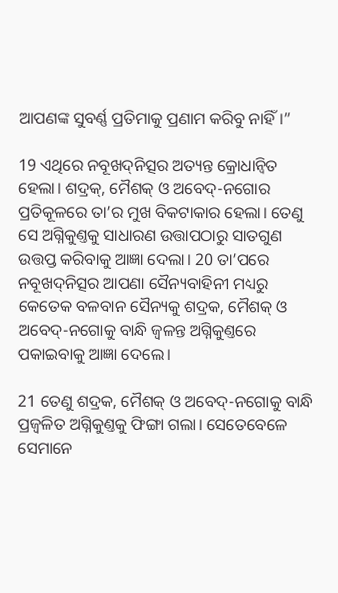ଆପଣଙ୍କ ସୁବର୍ଣ୍ଣ ପ୍ରତିମାକୁ ପ୍ରଣାମ କରିବୁ ନାହିଁ।”

19 ଏଥିରେ ନବୂଖ‌ଦ୍‌ନିତ୍ସର ଅତ୍ୟନ୍ତ କ୍ରୋଧାନ୍ୱିତ ହେଲା। ଶଦ୍ରକ୍, ମୈଶକ୍ ଓ ଅବେଦ୍-ନଗୋର ପ୍ରତିକୂଳରେ ତା’ର ମୁଖ ବିକଟାକାର ହେଲା। ତେଣୁ ସେ ଅଗ୍ନିକୁଣ୍ତକୁ ସାଧାରଣ ଉତ୍ତାପଠାରୁ ସାତଗୁଣ ଉତ୍ତପ୍ତ କରିବାକୁ ଆଜ୍ଞା ଦେଲା। 20 ତା’ପରେ ନବୂଖ‌ଦ୍‌ନିତ୍ସର ଆପଣା ସୈନ୍ୟବାହିନୀ ମଧ୍ୟରୁ କେତେକ ବଳବାନ ସୈନ୍ୟକୁ ଶଦ୍ରକ, ମୈଶକ୍ ଓ ଅବେଦ୍-ନଗୋକୁ ବାନ୍ଧି ଜ୍ୱଳନ୍ତ ଅଗ୍ନିକୁଣ୍ତରେ ପକାଇବାକୁ ଆଜ୍ଞା ଦେଲେ।

21 ତେଣୁ ଶଦ୍ରକ, ମୈଶକ୍ ଓ ଅବେଦ୍-ନଗୋକୁ ବାନ୍ଧି ପ୍ରଜ୍ୱଳିତ ଅଗ୍ନିକୁଣ୍ତକୁ ଫିଙ୍ଗା ଗଲା। ସେତେବେଳେ ସେମାନେ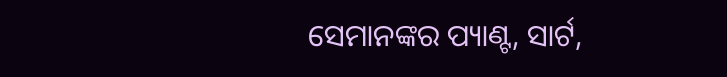ସେମାନଙ୍କର ପ୍ୟାଣ୍ଟ, ସାର୍ଟ,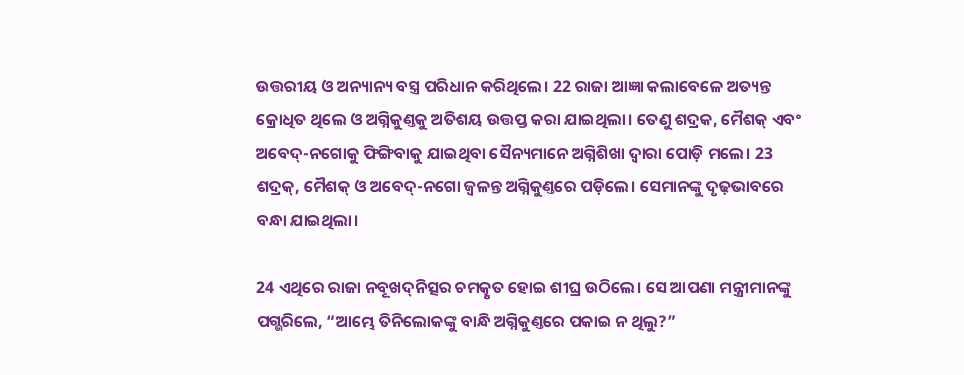ଉତ୍ତରୀୟ ଓ ଅନ୍ୟାନ୍ୟ ବସ୍ତ୍ର ପରିଧାନ କରିଥିଲେ। 22 ରାଜା ଆଜ୍ଞା କଲାବେଳେ ଅତ୍ୟନ୍ତ କ୍ରୋଧିତ ଥିଲେ ଓ ଅଗ୍ନିକୁଣ୍ତକୁ ଅତିଶୟ ଉତ୍ତପ୍ତ କରା ଯାଇଥିଲା। ତେଣୁ ଶଦ୍ରକ, ମୈଶକ୍ ଏବଂ ଅବେଦ୍-ନଗୋକୁ ଫିଙ୍ଗିବାକୁ ଯାଇଥିବା ସୈନ୍ୟମାନେ ଅଗ୍ନିଶିଖା ଦ୍ୱାରା ପୋଡ଼ି ମଲେ। 23 ଶଦ୍ରକ୍, ମୈଶକ୍ ଓ ଅବେଦ୍-ନଗୋ ଜ୍ୱଳନ୍ତ ଅଗ୍ନିକୁଣ୍ତରେ ପଡ଼ିଲେ। ସେମାନଙ୍କୁ ଦୃଢ଼ଭାବରେ ବନ୍ଧା ଯାଇଥିଲା।

24 ଏଥିରେ ରାଜା ନବୂଖ‌ଦ୍‌ନିତ୍ସର ଚମତ୍କୃତ ହୋଇ ଶୀଘ୍ର ଉଠିଲେ। ସେ ଆପଣା ମନ୍ତ୍ରୀମାନଙ୍କୁ ପଗ୍ଭରିଲେ, “ଆମ୍ଭେ ତିନିଲୋକଙ୍କୁ ବାନ୍ଧି ଅଗ୍ନିକୁଣ୍ତରେ ପକାଇ ନ ଥିଲୁ?”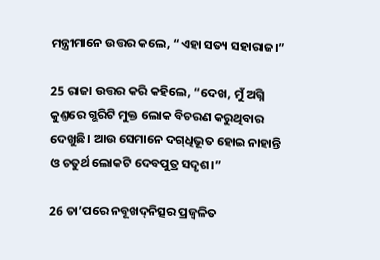ମନ୍ତ୍ରୀମାନେ ଉତ୍ତର କଲେ, “ଏହା ସତ୍ୟ ସହାରାଜ।”

25 ରାଜା ଉତ୍ତର କରି କହିଲେ, “ଦେଖ, ମୁଁ ଅଗ୍ନି କୁଣ୍ତରେ ଗ୍ଭରିଟି ମୁକ୍ତ ଲୋକ ବିଚରଣ କରୁଥିବାର ଦେଖୁଛି। ଆଉ ସେମାନେ ଦ‌ଗ୍‌ଧିଭୂତ ହୋଇ ନାହାନ୍ତି ଓ ଚତୁର୍ଥ ଲୋକଟି ଦେବପୁତ୍ର ସଦୃଶ।”

26 ତା’ପରେ ନବୂଖ‌ଦ୍‌ନିତ୍ସର ପ୍ରଜ୍ୱଳିତ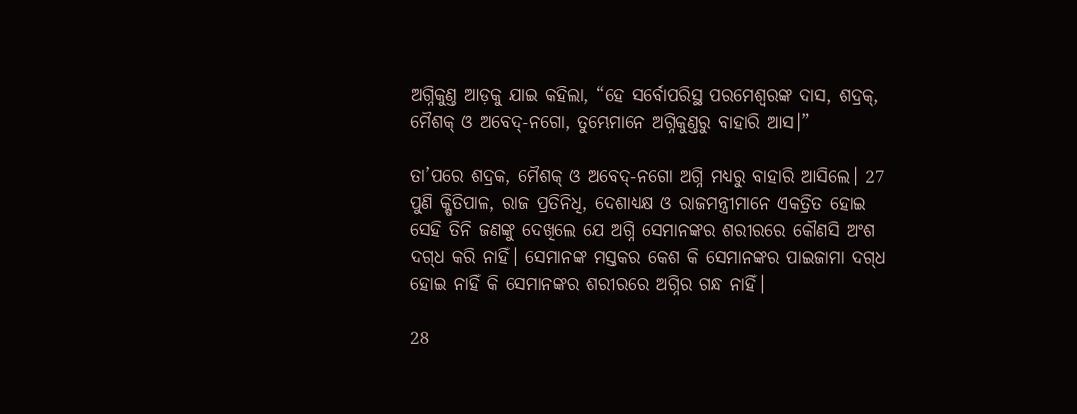ଅଗ୍ନିକୁଣ୍ତ ଆଡ଼କୁ ଯାଇ କହିଲା, “ହେ ସର୍ବୋପରିସ୍ଥ ପରମେଶ୍ୱରଙ୍କ ଦାସ, ଶଦ୍ରକ୍, ମୈଶକ୍ ଓ ଅବେଦ୍-ନଗୋ, ତୁମ୍ଭେମାନେ ଅଗ୍ନିକୁଣ୍ତରୁ ବାହାରି ଆସ।”

ତା’ପରେ ଶଦ୍ରକ, ମୈଶକ୍ ଓ ଅବେଦ୍-ନଗୋ ଅଗ୍ନି ମଧ୍ୟରୁ ବାହାରି ଆସିଲେ। 27 ପୁଣି କ୍ଷିତିପାଳ, ରାଜ ପ୍ରତିନିଧି, ଦେଶାଧ୍ୟକ୍ଷ ଓ ରାଜମନ୍ତ୍ରୀମାନେ ଏକତ୍ରିତ ହୋଇ ସେହି ତିନି ଜଣଙ୍କୁ ଦେଖିଲେ ଯେ ଅଗ୍ନି ସେମାନଙ୍କର ଶରୀରରେ କୌଣସି ଅଂଶ ଦ‌ଗ୍‌ଧ କରି ନାହିଁ। ସେମାନଙ୍କ ମସ୍ତକର କେଶ କି ସେମାନଙ୍କର ପାଇଜାମା ଦ‌ଗ୍‌ଧ ହୋଇ ନାହିଁ କି ସେମାନଙ୍କର ଶରୀରରେ ଅଗ୍ନିର ଗନ୍ଧ ନାହିଁ।

28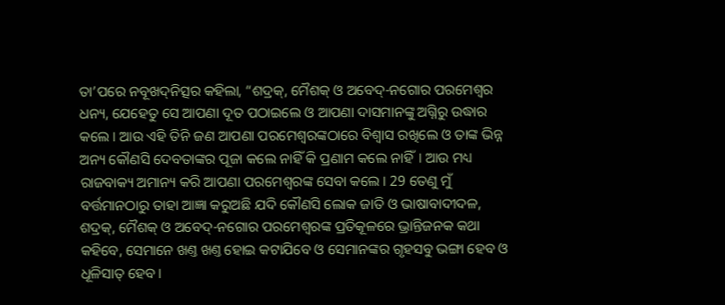ତା’ପରେ ନବୂଖ‌ଦ୍‌ନିତ୍ସର କହିଲା, “ଶଦ୍ରକ୍, ମୈଶକ୍ ଓ ଅବେଦ୍-ନଗୋର ପରମେଶ୍ୱର ଧନ୍ୟ, ଯେହେତୁ ସେ ଆପଣା ଦୂତ ପଠାଇଲେ ଓ ଆପଣା ଦାସମାନଙ୍କୁ ଅଗ୍ନିରୁ ଉଦ୍ଧାର କଲେ। ଆଉ ଏହି ତିନି ଜଣ ଆପଣା ପରମେଶ୍ୱରଙ୍କଠାରେ ବିଶ୍ୱାସ ରଖିଲେ ଓ ତାଙ୍କ ଭିନ୍ନ ଅନ୍ୟ କୌଣସି ଦେବତାଙ୍କର ପୂଜା କଲେ ନାହିଁ କି ପ୍ରଣାମ କଲେ ନାହିଁ। ଆଉ ମଧ୍ୟ ରାଜବାକ୍ୟ ଅମାନ୍ୟ କରି ଆପଣା ପରମେଶ୍ୱରଙ୍କ ସେବା କଲେ। 29 ତେଣୁ ମୁଁ ବର୍ତ୍ତମାନଠାରୁ ତାହା ଆଜ୍ଞା କରୁଅଛି ଯଦି କୌଣସି ଲୋକ ଜାତି ଓ ଭାଷାବାଦୀଦଳ, ଶଦ୍ରକ୍, ମୈଶକ୍ ଓ ଅବେଦ୍-ନଗୋର ପରମେଶ୍ୱରଙ୍କ ପ୍ରତିକୂଳରେ ଭ୍ରାନ୍ତିଜନକ କଥା କହିବେ, ସେମାନେ ଖଣ୍ତ ଖଣ୍ତ ହୋଇ କଟାଯିବେ ଓ ସେମାନଙ୍କର ଗୃହସବୁ ଭଙ୍ଗା ହେବ ଓ ଧୂଳିସାତ୍ ହେବ।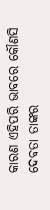କାରଣ ଏହିପରି ଭାବରେ କୌଣସି ଦେବତା ତାଙ୍କର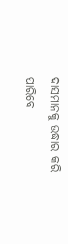ଦାସମାନକୁ ଉଦ୍ଧାର କରି ପାରିବେ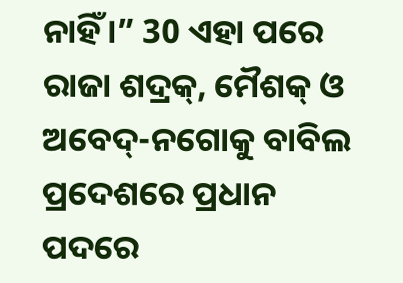ନାହିଁ।” 30 ଏହା ପରେ ରାଜା ଶଦ୍ରକ୍, ମୈଶକ୍ ଓ ଅବେଦ୍-ନଗୋକୁ ବାବିଲ ପ୍ରଦେଶରେ ପ୍ରଧାନ ପଦରେ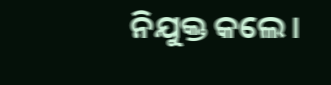ନିଯୁକ୍ତ କଲେ।